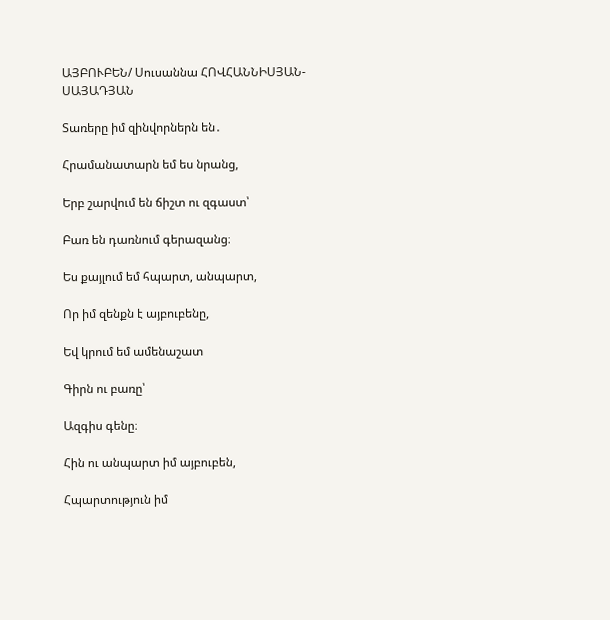ԱՅԲՈՒԲԵՆ/ Սուսաննա ՀՈՎՀԱՆՆԻՍՅԱՆ-ՍԱՅԱԴՅԱՆ

Տառերը իմ զինվորներն են․

Հրամանատարն եմ ես նրանց,

Երբ շարվում են ճիշտ ու զգաստ՝

Բառ են դառնում գերազանց։

Ես քայլում եմ հպարտ, անպարտ,

Որ իմ զենքն է այբուբենը,

Եվ կրում եմ ամենաշատ

Գիրն ու բառը՝

Ազգիս գենը։

Հին ու անպարտ իմ այբուբեն,

Հպարտություն իմ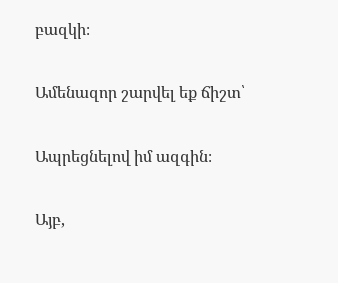բազկի։

Ամենազոր շարվել եք ճիշտ՝

Ապրեցնելով իմ ազգին։

Այբ,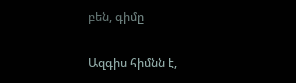բեն, գիմը

Ազգիս հիմնն է,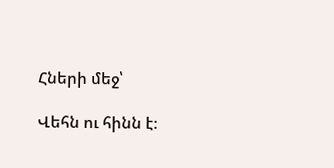Հների մեջ՝

Վեհն ու հինն է։